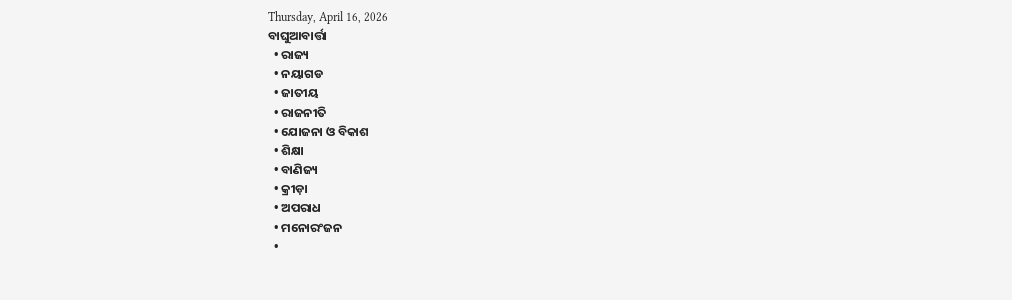Thursday, April 16, 2026
ବାଘୁଆବାର୍ତ୍ତା
  • ରାଜ୍ୟ
  • ନୟାଗଡ
  • ଜାତୀୟ
  • ରାଜନୀତି
  • ଯୋଜନା ଓ ବିକାଶ
  • ଶିକ୍ଷା
  • ବାଣିଜ୍ୟ
  • କ୍ରୀଡ଼ା
  • ଅପରାଧ
  • ମନୋରଂଜନ
  •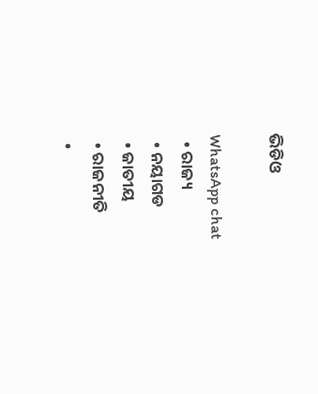ଭିଡିଓ

WhatsApp chat
  • ରାଜ୍ୟ
  • ନୟାଗଡ
  • ଜାତୀୟ
  • ରାଜନୀତି
  •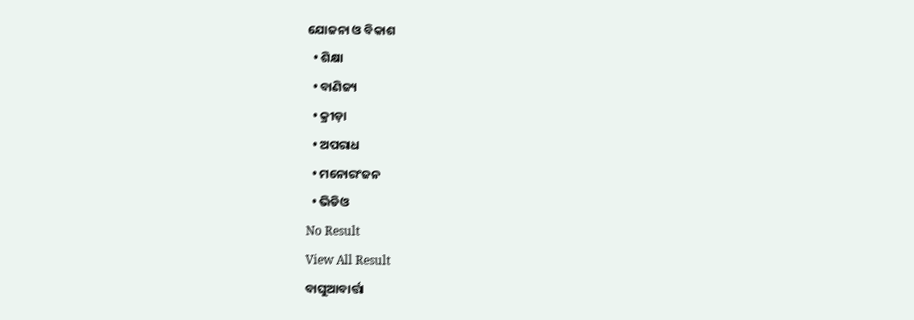ଯୋଜନା ଓ ବିକାଶ
  • ଶିକ୍ଷା
  • ବାଣିଜ୍ୟ
  • କ୍ରୀଡ଼ା
  • ଅପରାଧ
  • ମନୋରଂଜନ
  • ଭିଡିଓ
No Result
View All Result
ବାଘୁଆବାର୍ତ୍ତା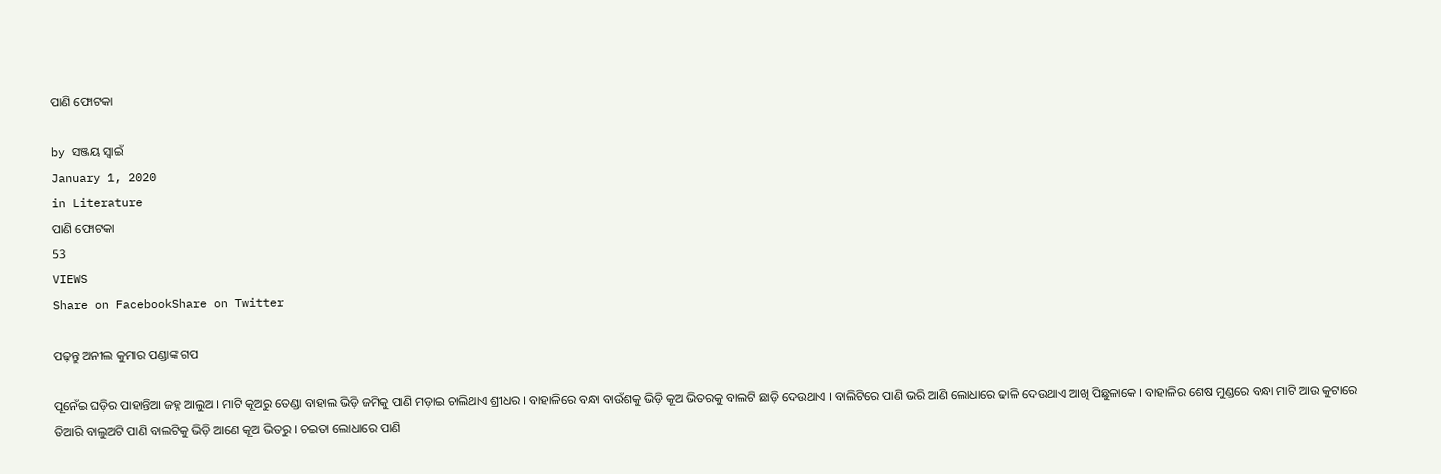ପାଣି ଫୋଟକା

by ସଞ୍ଜୟ ସ୍ୱାଇଁ
January 1, 2020
in Literature
ପାଣି ଫୋଟକା
53
VIEWS
Share on FacebookShare on Twitter

ପଢ଼ନ୍ତୁ ଅନୀଲ କୁମାର ପଣ୍ଡାଙ୍କ ଗପ

ପୂନେଁଇ ଘଡ଼ିର ପାହାନ୍ତିଆ ଜହ୍ନ ଆଲୁଅ । ମାଟି କୂଅରୁ ତେଣ୍ଡା ବାହାଲ ଭିଡ଼ି ଜମିକୁ ପାଣି ମଡ଼ାଇ ଚାଲିଥାଏ ଶ୍ରୀଧର । ବାହାଳିରେ ବନ୍ଧା ବାଉଁଶକୁ ଭିଡ଼ି କୂଅ ଭିତରକୁ ବାଲଟି ଛାଡ଼ି ଦେଉଥାଏ । ବାଲିଟିରେ ପାଣି ଭରି ଆଣି ଲୋଧାରେ ଢାଳି ଦେଉଥାଏ ଆଖି ପିଛୁଳାକେ । ବାହାଳିର ଶେଷ ମୁଣ୍ଡରେ ବନ୍ଧା ମାଟି ଆଉ କୁଟାରେ ତିଆରି ବାଲୁଅଟି ପାଣି ବାଲଟିକୁ ଭିଡ଼ି ଆଣେ କୂଅ ଭିତରୁ । ଚଇତା ଲୋଧାରେ ପାଣି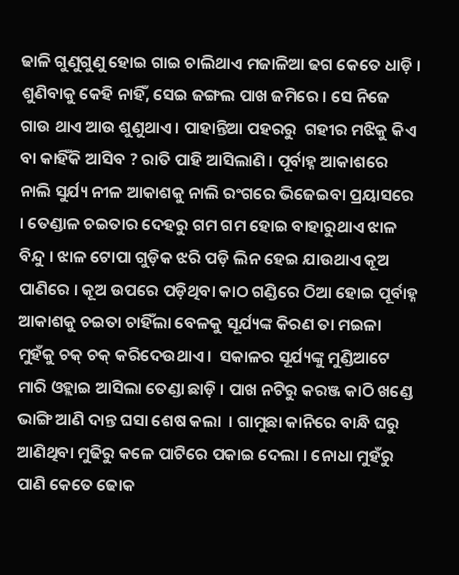ଢାଳି ଗୁଣୁଗୁଣୁ ହୋଇ ଗାଇ ଚାଲିଥାଏ ମଜାଳିଆ ଢଗ କେତେ ଧାଡ଼ି । ଶୁଣିବାକୁ କେହି ନାହିଁ, ସେଇ ଜଙ୍ଗଲ ପାଖ ଜମିରେ । ସେ ନିଜେ ଗାଉ ଥାଏ ଆଉ ଶୁଣୁଥାଏ । ପାହାନ୍ତିଆ ପହରରୁ  ଗହୀର ମଝିକୁ କିଏ ବା କାହିଁକି ଆସିବ ? ରାତି ପାହି ଆସିଲାଣି । ପୂର୍ବାହ୍ନ ଆକାଶରେ ନାଲି ସୁର୍ଯ୍ୟ ନୀଳ ଆକାଶକୁ ନାଲି ରଂଗରେ ଭିଜେଇବା ପ୍ରୟାସରେ । ତେଣ୍ଡାଳ ଚଇତାର ଦେହରୁ ଗମ ଗମ ହୋଇ ବାହାରୁଥାଏ ଝାଳ ବିନ୍ଦୁ । ଝାଳ ଟୋପା ଗୁଡ଼ିକ ଝରି ପଡ଼ି ଲିନ ହେଇ ଯାଉଥାଏ କୂଅ ପାଣିରେ । କୂଅ ଉପରେ ପଡ଼ିଥିବା କାଠ ଗଣ୍ଡିରେ ଠିଆ ହୋଇ ପୂର୍ବାହ୍ନ ଆକାଶକୁ ଚଇତା ଚାହିଁଲା ବେଳକୁ ସୂର୍ଯ୍ୟଙ୍କ କିରଣ ତା ମଇଳା ମୁହଁକୁ ଚକ୍ ଚକ୍ କରିଦେଉଥାଏ ।  ସକାଳର ସୂର୍ଯ୍ୟଙ୍କୁ ମୁଣ୍ଡିଆଟେ ମାରି ଓହ୍ଲାଇ ଆସିଲା ତେଣ୍ଡା ଛାଡ଼ି । ପାଖ ନଟିରୁ କରଞ୍ଜ କାଠି ଖଣ୍ଡେ ଭାଙ୍ଗି ଆଣି ଦାନ୍ତ ଘସା ଶେଷ କଲା  । ଗାମୁଛା କାନିରେ ବାନ୍ଧି ଘରୁ ଆଣିଥିବା ମୁଢିରୁ କଳେ ପାଟିରେ ପକାଇ ଦେଲା । ନୋଧା ମୁହଁରୁ ପାଣି କେତେ ଢୋକ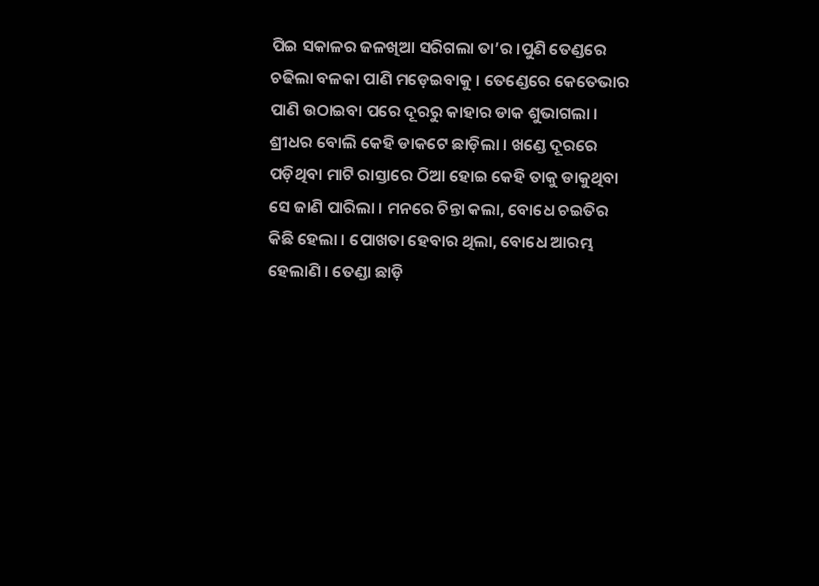ପିଇ ସକାଳର ଜଳଖିଆ ସରିଗଲା ତା’ର ।ପୁଣି ତେଣ୍ଡରେ ଚଢିଲା ବଳକା ପାଣି ମଡ଼େଇବାକୁ । ତେଣ୍ଡେରେ କେତେଭାର ପାଣି ଉଠାଇବା ପରେ ଦୂରରୁ କାହାର ଡାକ ଶୁଭାଗଲା । ଶ୍ରୀଧର ବୋଲି କେହି ଡାକଟେ ଛାଡ଼ିଲା । ଖଣ୍ଡେ ଦୂରରେ ପଡ଼ିଥିବା ମାଟି ରାସ୍ତାରେ ଠିଆ ହୋଇ କେହି ତାକୁ ଡାକୁଥିବା ସେ ଜାଣି ପାରିଲା । ମନରେ ଚିନ୍ତା କଲା, ବୋଧେ ଚଇତିର କିଛି ହେଲା । ପୋଖତା ହେବାର ଥିଲା, ବୋଧେ ଆରମ୍ଭ ହେଲାଣି । ତେଣ୍ଡା ଛାଡ଼ି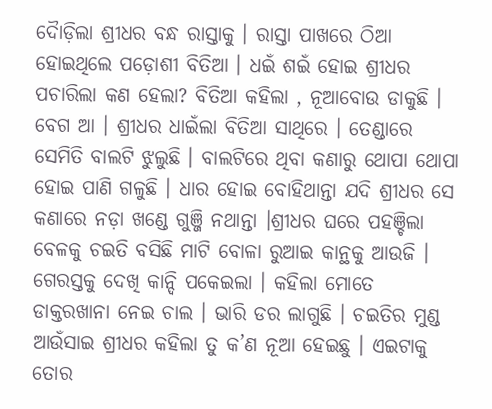ଦୈାଡ଼ିଲା ଶ୍ରୀଧର ବନ୍ଧ ରାସ୍ତାକୁ । ରାସ୍ତା ପାଖରେ ଠିଆ ହୋଇଥିଲେ ପଡ଼ୋଶୀ ବିତିଆ । ଧଇଁ ଶଇଁ ହୋଇ ଶ୍ରୀଧର ପଚାରିଲା କଣ ହେଲା? ବିତିଆ କହିଲା , ନୂଆବୋଉ ଡାକୁଛି । ବେଗ ଆ । ଶ୍ରୀଧର ଧାଇଁଲା ବିତିଆ ସାଥିରେ । ତେଣ୍ଡାରେ ସେମିତି ବାଲଟି ଝୁଲୁଛି । ବାଲଟିରେ ଥିବା କଣାରୁ ଥୋପା ଥୋପା ହୋଇ ପାଣି ଗଳୁଛି । ଧାର ହୋଇ ବୋହିଥାନ୍ତା ଯଦି ଶ୍ରୀଧର ସେ କଣାରେ ନଡ଼ା ଖଣ୍ଡେ ଗୁଞ୍ଜି ନଥାନ୍ତା ।ଶ୍ରୀଧର ଘରେ ପହଞ୍ଚିଲା ବେଳକୁ ଚଇତି ବସିଛି ମାଟି ବୋଳା ରୁଆଇ କାନ୍ଥକୁ ଆଉଜି । ଗେରସ୍ତକୁ ଦେଖି କାନ୍ଦି ପକେଇଲା । କହିଲା ମୋତେ ଡାକ୍ତରଖାନା ନେଇ ଚାଲ । ଭାରି ଡର ଲାଗୁଛି । ଚଇତିର ମୁଣ୍ଡ ଆଉଁସାଇ ଶ୍ରୀଧର କହିଲା ତୁ କ’ଣ ନୂଆ ହେଇଛୁ । ଏଇଟାକୁ ତୋର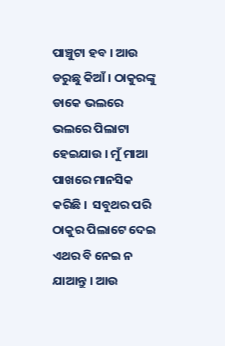ପାଞ୍ଚୁଟା ହବ । ଆଉ ଡରୁଛୁ କିଆଁ । ଠାକୁରଙ୍କୁ ଡାକେ ଭଲରେ ଭଲରେ ପିଲାଟା ହେଇଯାଉ । ମୁଁ ମାଆ ପାଖରେ ମାନସିକ କରିଛି ।  ସବୁଥର ପରି ଠାକୁର ପିଲାଟେ ଦେଇ ଏଥର ବି ନେଇ ନ ଯାଆନ୍ତୁ । ଆଉ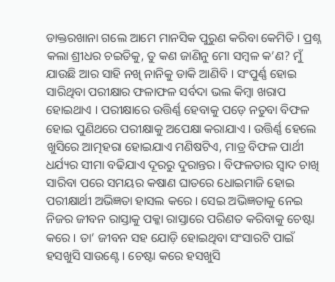ଡାକ୍ତରଖାନା ଗଲେ ଆମେ ମାନସିକ ପୁରୁଣ କରିବା କେମିତି । ପ୍ରଶ୍ନ କଲା ଶ୍ରୀଧର ଚଇତିକୁ, ତୁ କଣ ଜାଣିନୁ ମୋ ସମ୍ବଳ କ’ଣ? ମୁଁ ଯାଉଛି ଆର ସାହି ନଖି ନାନିକୁ ଡାକି ଆଣିବି । ସଂପୁର୍ଣ୍ଣ ହୋଇ ସାରିଥିବା ପରୀକ୍ଷାର ଫଳାଫଳ ସର୍ବଦା ଭଲ କିମ୍ବା ଖରାପ ହୋଇଥାଏ । ପରୀକ୍ଷାରେ ଉତ୍ତିର୍ଣ୍ଣ ହେବାକୁ ପଡ଼େ ନତୁବା ବିଫଳ ହୋଇ ପୁଣିଥରେ ପରୀକ୍ଷାକୁ ଅପେକ୍ଷା କରାଯାଏ । ଉତ୍ତିର୍ଣ୍ଣ ହେଲେ ଖୁସିରେ ଆତ୍ମହରା ହୋଇଯାଏ ମଣିଷଟିଏ, ମାତ୍ର ବିଫଳ ପାର୍ଥୀ ଧର୍ଯ୍ୟର ସୀମା ବଢିଯାଏ ଦୂରରୁ ଦୁରାନ୍ତର । ବିଫଳତାର ସ୍ୱାଦ ଚାଖି ସାରିବା ପରେ ସମୟର କଷାଣ ଘାତରେ ଧୋଇମାଜି ହୋଇ ପରୀକ୍ଷାର୍ଥୀ ଅଭିଜ୍ଞତା ହାସଲ କରେ । ସେଇ ଅଭିଜ୍ଞତାକୁ ନେଇ ନିଜର ଜୀବନ ରାସ୍ତାକୁ ପକ୍କା ରାସ୍ତାରେ ପରିଣତ କରିବାକୁ ଚେଷ୍ଟା କରେ । ତା’ ଜୀବନ ସହ ଯୋଡ଼ି ହୋଇଥିବା ସଂସାରଟି ପାଇଁ ହସଖୁସି ସାଉଣ୍ଟେ । ଚେଷ୍ଟା କରେ ହସଖୁସି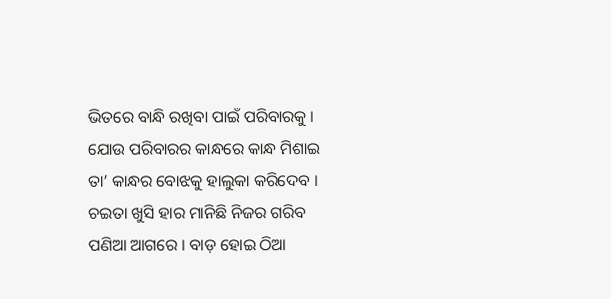ଭିତରେ ବାନ୍ଧି ରଖିବା ପାଇଁ ପରିବାରକୁ । ଯୋଉ ପରିବାରର କାନ୍ଧରେ କାନ୍ଧ ମିଶାଇ ତା’ କାନ୍ଧର ବୋଝକୁ ହାଲୁକା କରିଦେବ । ଚଇତା ଖୁସି ହାର ମାନିଛି ନିଜର ଗରିବ ପଣିଆ ଆଗରେ । ବାଡ଼ ହୋଇ ଠିଆ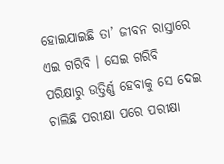ହୋଇଯାଇଛି ତା’ ଜୀବନ ରାସ୍ତାରେ ଏଇ ଗରିବି । ସେଇ ଗରିବି ପରିକ୍ଷାରୁ ଉତ୍ତିର୍ଣ୍ଣ ହେବାକୁ ସେ ଦେଇ ଚାଲିଛି ପରୀକ୍ଷା ପରେ ପରୀକ୍ଷା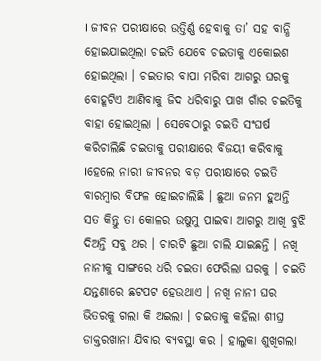। ଜୀବନ ପରୀକ୍ଷାରେ ଉତ୍ତିର୍ଣ୍ଣ ହେବାକୁ ତା’ ସହ ବାନ୍ଧି ହୋଇଯାଇଥିଲା ଚଇତି ଯେବେ ଚଇତାକୁ ଏକୋଇଶ ହୋଇଥିଲା । ଚଇତାର ବାପା ମରିବା ଆଗରୁ ଘରକୁ ବୋହୂଟିଏ ଆଣିବାକୁ ଜିଦ ଧରିବାରୁ ପାଖ ଗାଁର ଚଇତିକୁ ବାହା ହୋଇଥିଲା । ସେବେଠାରୁ ଚଇତି ସଂଘର୍ଷ କରିଚାଲିଛି ଚଇତାକୁ ପରୀକ୍ଷାରେ ବିଜୟୀ କରିବାକୁ ।ହେଲେ ନାରୀ ଜୀବନର ବଡ଼ ପରୀକ୍ଷାରେ ଚଇତି ବାରମ୍ବାର ବିଫଳ ହୋଇଚାଲିଛି । ଛୁଆ ଜନମ ହୁଅନ୍ତି ସତ କିନ୍ତୁ ତା କୋଳର ଉଷୁମୁ ପାଇବା ଆଗରୁ ଆଖି ବୁଝି ଦିଅନ୍ତି ସବୁ ଥର । ଚାରଟି ଛୁଆ ଚାଲି ଯାଇଛନ୍ତି । ନଖି ନାନୀକୁ ସାଙ୍ଗରେ ଧରି ଚଇତା ଫେରିଲା ଘରକୁ । ଚଇତି ଯନ୍ତଣାରେ ଛଟପଟ ହେଉଥାଏ । ନଖି ନାନୀ ଘର ଭିତରକୁ ଗଲା କି ଅଇଲା । ଚଇତାକୁ କହିଲା ଶୀଘ୍ର ଡାକ୍ତରଖାନା ଯିବାର ବ୍ୟବସ୍ଥା କର । ହାଲୁକା ଶୁଖିଗଲା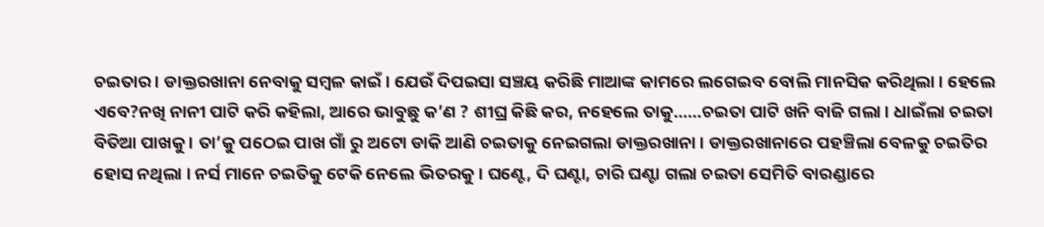ଚଇତାର । ଡାକ୍ତରଖାନା ନେବାକୁ ସମ୍ବଳ କାଇଁ । ଯେଉଁ ଦିପଇସା ସଞ୍ଚୟ କରିଛି ମାଆଙ୍କ କାମରେ ଲଗେଇବ ବୋଲି ମାନସିକ କରିଥିଲା । ହେଲେ ଏବେ?ନଖି ନାନୀ ପାଟି କରି କହିଲା, ଆରେ ଭାବୁଛୁ କ’ଣ ? ଶୀଘ୍ର କିଛି କର, ନହେଲେ ତାକୁ……ଚଇତା ପାଟି ଖନି ବାଜି ଗଲା । ଧାଇଁଲା ଚଇତା ବିତିଆ ପାଖକୁ । ତା’କୁ ପଠେଇ ପାଖ ଗାଁ ରୁ ଅଟୋ ଡାକି ଆଣି ଚଇତାକୁ ନେଇଗଲା ଡାକ୍ତରଖାନା । ଡାକ୍ତରଖାନାରେ ପହଞ୍ଚିଲା ବେଳକୁ ଚଇତିର ହୋସ ନଥିଲା । ନର୍ସ ମାନେ ଚଇତିକୁ ଟେକି ନେଲେ ଭିତରକୁ । ଘଣ୍ଟେ, ଦି ଘଣ୍ଟା, ଚାରି ଘଣ୍ଟା ଗଲା ଚଇତା ସେମିତି ବାରଣ୍ଡାରେ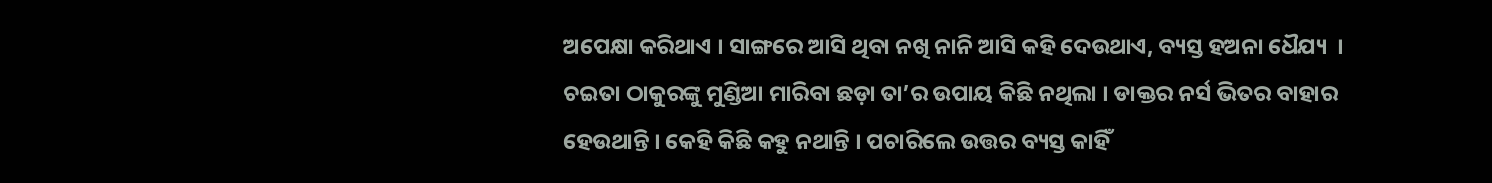ଅପେକ୍ଷା କରିଥାଏ । ସାଙ୍ଗରେ ଆସି ଥିବା ନଖି ନାନି ଆସି କହି ଦେଉଥାଏ, ବ୍ୟସ୍ତ ହଅନା ଧୈଯ୍ୟ  । ଚଇତା ଠାକୁରଙ୍କୁ ମୁଣ୍ଡିଆ ମାରିବା ଛଡ଼ା ତା’ର ଉପାୟ କିଛି ନଥିଲା । ଡାକ୍ତର ନର୍ସ ଭିତର ବାହାର ହେଉଥାନ୍ତି । କେହି କିଛି କହୁ ନଥାନ୍ତି । ପଚାରିଲେ ଉତ୍ତର ବ୍ୟସ୍ତ କାହିଁ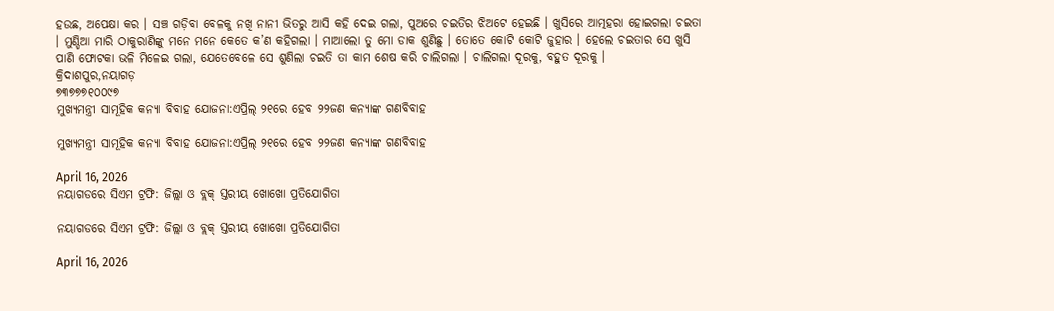ହଉଛ, ଅପେକ୍ଷା କର । ସଞ୍ଚ ଗଡ଼ିବା ବେଳକୁ ନଖି ନାନୀ ଭିତରୁ ଆସି କହି ଦେଇ ଗଲା, ପୁଅରେ ଚଇତିର ଝିଅଟେ ହେଇଛି । ଖୁସିରେ ଆତ୍ମହରା ହୋଇଗଲା ଚଇତା । ମୁଣ୍ଡିଆ ମାରି ଠାକୁରାଣିଙ୍କୁ ମନେ ମନେ କେତେ କ’ଣ କହିଗଲା । ମାଆଲୋ ତୁ ମୋ ଡାକ ଶୁଣିଛୁ । ତୋତେ କୋଟି କୋଟି ଜୁହାର । ହେଲେ ଚଇତାର ସେ ଖୁସି ପାଣି ଫୋଟକା ଭଳି ମିଳେଇ ଗଲା, ଯେତେବେଳେ ସେ ଶୁଣିଲା ଚଇତି ତା କାମ ଶେଷ କରି ଚାଲିଗଲା । ଚାଲିଗଲା ଦୂରକୁ, ବହୁତ ଦୂରକୁ ।
କ୍ରିଦାଶପୁର,ନୟାଗଡ଼
୭୩୭୭୭୧୦୦୯୭
ମୁଖ୍ୟମନ୍ତ୍ରୀ ସାମୂହିକ କନ୍ୟା ବିବାହ ଯୋଜନା:ଏପ୍ରିଲ୍ ୨୧ରେ ହେବ ୨୨ଜଣ କନ୍ୟାଙ୍କ ଗଣବିବାହ

ମୁଖ୍ୟମନ୍ତ୍ରୀ ସାମୂହିକ କନ୍ୟା ବିବାହ ଯୋଜନା:ଏପ୍ରିଲ୍ ୨୧ରେ ହେବ ୨୨ଜଣ କନ୍ୟାଙ୍କ ଗଣବିବାହ

April 16, 2026
ନୟାଗଡରେ ସିଏମ ଟ୍ରଫି: ଜିଲ୍ଲା ଓ ବ୍ଲକ୍ ସ୍ତରୀୟ ଖୋଖୋ ପ୍ରତିଯୋଗିତା

ନୟାଗଡରେ ସିଏମ ଟ୍ରଫି: ଜିଲ୍ଲା ଓ ବ୍ଲକ୍ ସ୍ତରୀୟ ଖୋଖୋ ପ୍ରତିଯୋଗିତା

April 16, 2026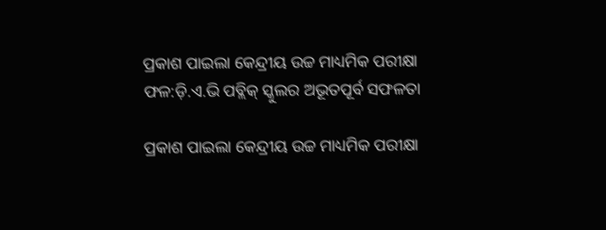ପ୍ରକାଶ ପାଇଲା କେନ୍ଦ୍ରୀୟ ଉଚ୍ଚ ମାଧ୍ୟମିକ ପରୀକ୍ଷା ଫଳ:ଡ଼ି.ଏ.ଭି ପବ୍ଲିକ୍ ସ୍କୁଲର ଅଭୂତପୂର୍ବ ସଫଳତା

ପ୍ରକାଶ ପାଇଲା କେନ୍ଦ୍ରୀୟ ଉଚ୍ଚ ମାଧ୍ୟମିକ ପରୀକ୍ଷା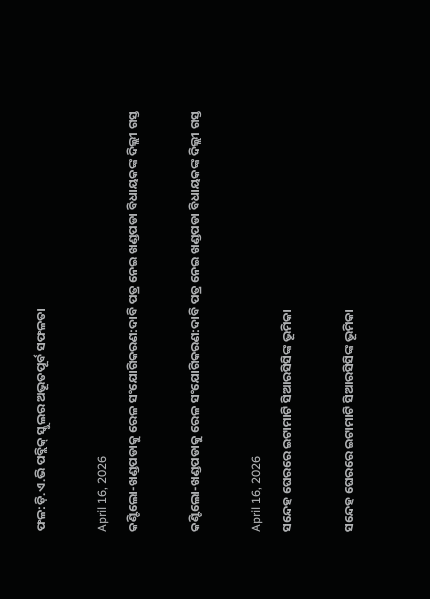ଫଳ:ଡ଼ି.ଏ.ଭି ପବ୍ଲିକ୍ ସ୍କୁଲର ଅଭୂତପୂର୍ବ ସଫଳତା

April 16, 2026
କଣ୍ଟିଲୋ-ଖଣ୍ଡପଡାକୁ ରେଳ ସଂଯୋଗିକରଣ:ଦାବି ପତ୍ର ନେଇ ଖଣ୍ଡପଡା ବିଧାୟକଙ୍କ ଦିଲ୍ଲୀ ଗସ୍ତ

କଣ୍ଟିଲୋ-ଖଣ୍ଡପଡାକୁ ରେଳ ସଂଯୋଗିକରଣ:ଦାବି ପତ୍ର ନେଇ ଖଣ୍ଡପଡା ବିଧାୟକଙ୍କ ଦିଲ୍ଲୀ ଗସ୍ତ

April 16, 2026
ସନ୍ଦେହ ଘେରରେ ଇଟାମାଟି ସିଆରସିସିଙ୍କ ଭୂମିକା

ସନ୍ଦେହ ଘେରରେ ଇଟାମାଟି ସିଆରସିସିଙ୍କ ଭୂମିକା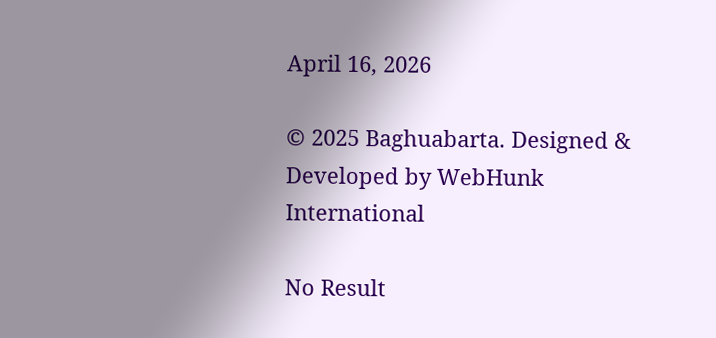April 16, 2026

© 2025 Baghuabarta. Designed & Developed by WebHunk International

No Result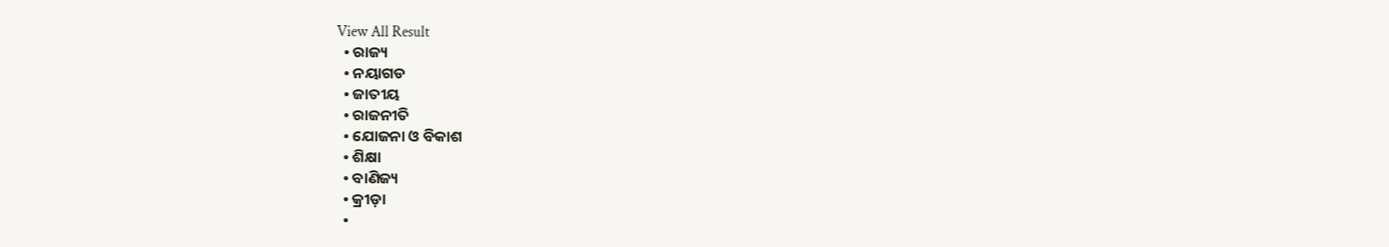View All Result
  • ରାଜ୍ୟ
  • ନୟାଗଡ
  • ଜାତୀୟ
  • ରାଜନୀତି
  • ଯୋଜନା ଓ ବିକାଶ
  • ଶିକ୍ଷା
  • ବାଣିଜ୍ୟ
  • କ୍ରୀଡ଼ା
  •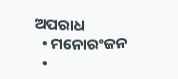ଅପରାଧ
  • ମନୋରଂଜନ
  •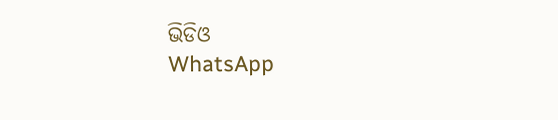ଭିଡିଓ
WhatsApp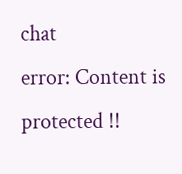chat
error: Content is protected !!